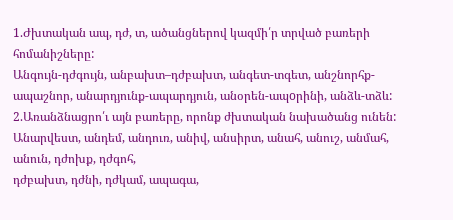1.Ժխտական ապ, դժ, տ, ածանցներով կազմի՛ր տրված բառերի հոմանիշները:
Անգույն-դժգույն, անբախտ–դժբախտ, անգետ-տգետ, անշնորհք-ապաշնոր, անարդյունք-ապարդյուն, անօրեն-ապoրինի, անձև-տձև:
2.Առանձնացրո՛ւ այն բառերը, որոնք ժխտական նախածանց ունեն:
Անարվեստ, անդեմ, անդուռ, անիվ, անսիրտ, անահ, անուշ, անմահ, անուն, դժոխք, դժգոհ,
դժբախտ, դժնի, դժկամ, ապագա,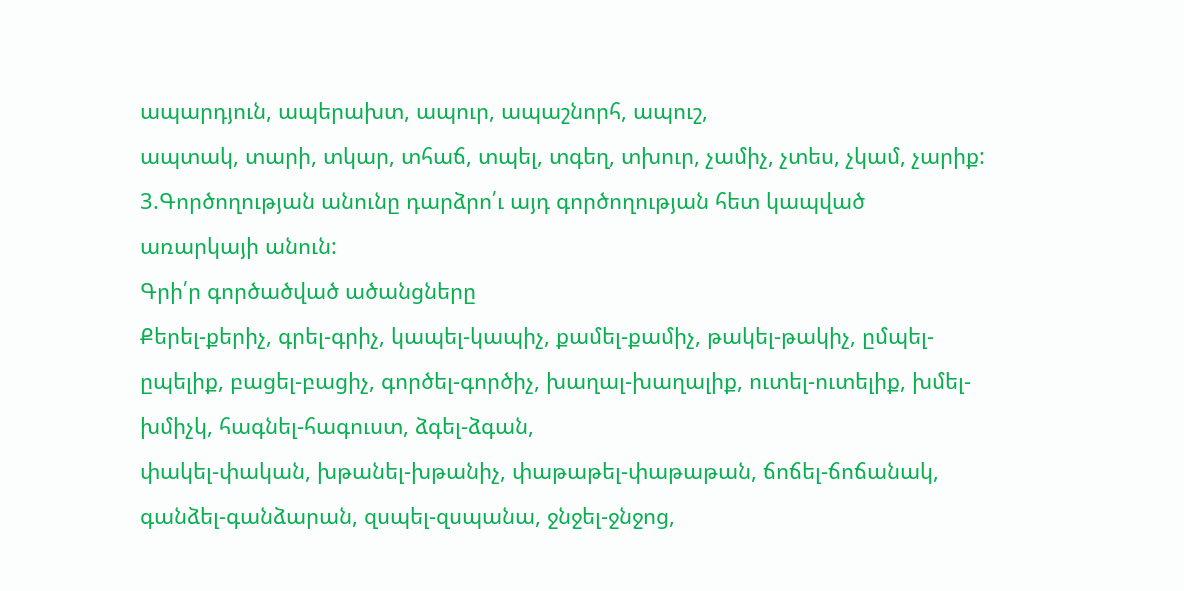ապարդյուն, ապերախտ, ապուր, ապաշնորհ, ապուշ,
ապտակ, տարի, տկար, տհաճ, տպել, տգեղ, տխուր, չամիչ, չտես, չկամ, չարիք:
3.Գործողության անունը դարձրո՛ւ այդ գործողության հետ կապված առարկայի անուն:
Գրի՛ր գործածված ածանցները
Քերել-քերիչ, գրել-գրիչ, կապել-կապիչ, քամել-քամիչ, թակել-թակիչ, ըմպել-ըպելիք, բացել-բացիչ, գործել-գործիչ, խաղալ-խաղալիք, ուտել-ուտելիք, խմել-խմիչկ, հագնել-հագուստ, ձգել-ձգան,
փակել-փական, խթանել-խթանիչ, փաթաթել-փաթաթան, ճոճել-ճոճանակ, գանձել-գանձարան, զսպել-զսպանա, ջնջել-ջնջոց,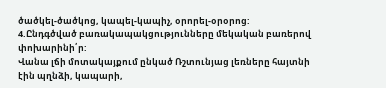ծածկել-ծածկոց, կապել-կապիչ, օրորել-օրօրոց:
4.Ընդգծված բառակապակցությունները մեկական բառերով փոխարինի՛ր:
Վանա լճի մոտակայքում ընկած Ռշտունյաց լեռները հայտնի էին պղնձի, կապարի,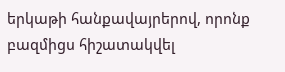երկաթի հանքավայրերով, որոնք բազմիցս հիշատակվել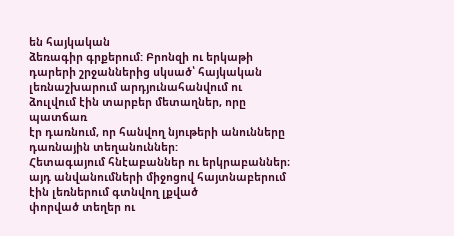են հայկական
ձեռագիր գրքերում: Բրոնզի ու երկաթի դարերի շրջաններից սկսած՝ հայկական
լեռնաշխարում արդյունահանվում ու ձուլվում էին տարբեր մետաղներ, որը պատճառ
էր դառնում, որ հանվող նյութերի անունները դառնային տեղանուններ:
Հետագայում հնէաբաններ ու երկրաբաններ։
այդ անվանումների միջոցով հայտնաբերում էին լեռներում գտնվող լքված
փորված տեղեր ու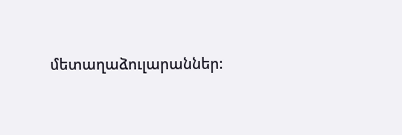մետաղաձուլարաններ: